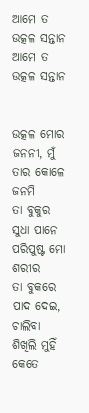ଆମେ ତ ଉତ୍କଳ ସନ୍ତାନ
ଆମେ ତ ଉତ୍କଳ ସନ୍ତାନ


ଉତ୍କଳ ମୋର ଜନନୀ, ମୁଁ ତାର କୋଳେ ଜନମି
ତା ବୁକୁର ସୁଧା ପାନେ
ପରିପୁଷ୍ଟ ମୋ ଶରୀର
ତା ବୁକରେ ପାଦ ଦେଇ, ଚାଲିବା ଶିଖିଲି ମୁହିଁ
କେତେ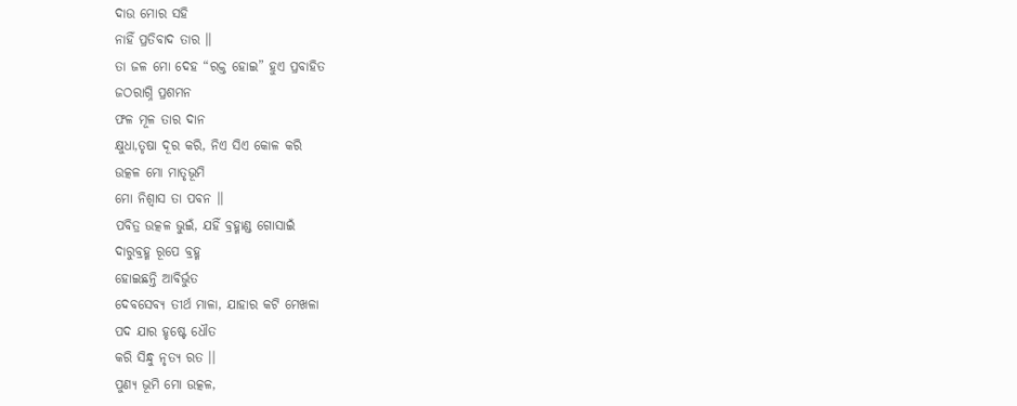ଦାଉ ମୋର ସହି
ନାହିଁ ପ୍ରତିବାଦ ତାର ।।
ତା ଜଳ ମୋ ଦେହ “ରକ୍ତ ହୋଇ” ହୁଏ ପ୍ରବାହିତ
ଜଠରାଗ୍ନି ପ୍ରଶମନ
ଫଳ ମୂଳ ତାର ଦାନ
କ୍ଷୁଧା,ତୃଷା ଦୂର କରି, ନିଏ ସିଏ କୋଳ କରି
ଉତ୍କଳ ମୋ ମାତୃଭୂମି
ମୋ ନିଶ୍ଵାସ ତା ପବନ ।।
ପବିତ୍ର ଉତ୍କଳ ଭୁଇଁ, ଯହିଁ ବ୍ରହ୍ମାଣ୍ଡ ଗୋସାଇଁ
ଦାରୁବ୍ରହ୍ମ ରୂପେ ବ୍ରହ୍ମ
ହୋଇଛନ୍ତି ଆବିର୍ଭୁତ
ଦେବସେବ୍ୟ ତୀର୍ଥ ମାଳା, ଯାହାର କଟି ମେଖଳା
ପଦ ଯାର ହୃଷ୍ଟେ ଧୌତ
କରି ସିନ୍ଧୁ ନୃତ୍ୟ ରତ ।।
ପୁଣ୍ୟ ଭୂମି ମୋ ଉତ୍କଳ,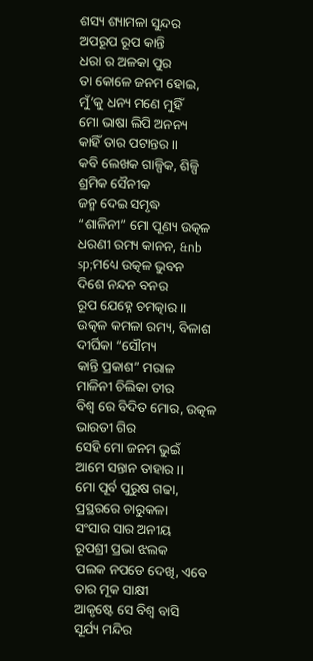ଶସ୍ୟ ଶ୍ୟାମଳା ସୁନ୍ଦର
ଅପରୂପ ରୂପ କାନ୍ତି
ଧରା ର ଅଳକା ପୁର
ତା କୋଳେ ଜନମ ହୋଇ, ମୁଁ’କୁ ଧନ୍ୟ ମଣେ ମୁହିଁ
ମୋ ଭାଷା ଲିପି ଅନନ୍ୟ
କାହିଁ ତାର ପଟାନ୍ତର ।।
କବି ଲେଖକ ଗାଳ୍ପିକ, ଶିଳ୍ପି ଶ୍ରମିକ ସୈନୀକ
ଜନ୍ମ ଦେଇ ସମୃଦ୍ଧ
“ଶାଳିନୀ” ମୋ ପୂଣ୍ୟ ଉତ୍କଳ
ଧରଣୀ ରମ୍ୟ କାନନ, &nb
sp;ମଧ୍ୟେ ଉତ୍କଳ ଭୁବନ
ଦିଶେ ନନ୍ଦନ ବନର
ରୂପ ଯେହ୍ନେ ଚମତ୍କାର ।।
ଉତ୍କଳ କମଳା ରମ୍ୟ, ବିଳାଶ ଦୀର୍ଘିକା “ସୌମ୍ୟ
କାନ୍ତି ପ୍ରକାଶ” ମରାଳ
ମାଳିନୀ ଚିଲିକା ତୀର
ବିଶ୍ଵ ରେ ବିଦିତ ମୋର, ଉତ୍କଳ ଭାରତୀ ଗିର
ସେହି ମୋ ଜନମ ଭୁଇଁ
ଆମେ ସନ୍ତାନ ତାହାର ।।
ମୋ ପୂର୍ବ ପୁରୁଷ ଗଢା, ପ୍ରସ୍ଥରରେ ଚାରୁକଳା
ସଂସାର ସାର ଅନୀୟ
ରୂପଶ୍ରୀ ପ୍ରଭା ଝଲକ
ପଲକ ନପଡେ ଦେଖି, ଏବେ ତାର ମୂକ ସାକ୍ଷୀ
ଆକୃଷ୍ଟେ ସେ ବିଶ୍ଵ ବାସି
ସୂର୍ଯ୍ୟ ମନ୍ଦିର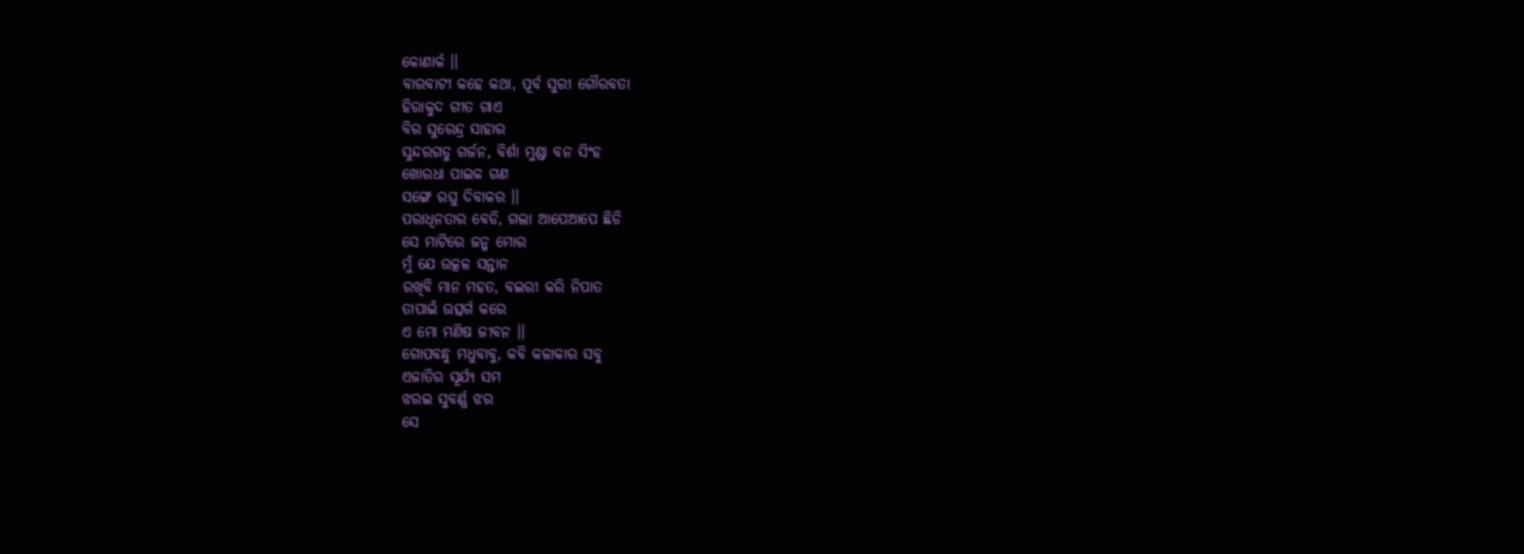କୋଣାର୍କ ।।
ବାରବାଟୀ କହେ କଥା, ପୂର୍ବ ସୁରୀ ଗୌରବତା
ହିରାକୁଦ ଗୀତ ଗାଏ
ବିର ସୁରେନ୍ଦ୍ର ସାହାର
ସୁନ୍ଦରଗଡୁ ଗର୍ଜନ, ବିର୍ଶା ମୁଣ୍ଡା ବନ ସିଂହ
ଖୋରଧା ପାଇକ ଗଣ
ସଙ୍ଗେ ରଘୁ ଦିବାକର ।।
ପରାଧିନତାର ବେଡି, ଗଲା ଆପେଆପେ ଛିଡି
ସେ ମାଟିରେ ଜନ୍ମ ମୋର
ମୁଁ ଯେ ଉତ୍କଳ ସନ୍ତାନ
ରଖିବି ମାନ ମହତ, ବଇରୀ କରି ନିପାତ
ତାପାଇଁ ଉତ୍ସର୍ଗ କରେ
ଏ ମୋ ମଣିଷ ଜୀବନ ।।
ଗୋପବନ୍ଧୁ ମଧୁବାବୁ, କବି କଳାକାର ସବୁ
ଏଜାତିର ସୂର୍ଯ୍ୟ ସମ
ଝରଇ ସୁବର୍ଣ୍ଣ ଝର
ସେ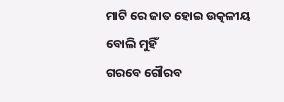ମାଟି ରେ ଜାତ ହୋଇ ଉତ୍କଳୀୟ ବୋଲି ମୁହିଁ
ଗରବେ ଗୌରବ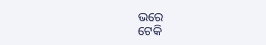ଭରେ
ଟେକି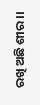ରଖି ଅଛି ଶୀର ।।